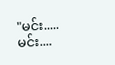"မင်း.....မင်း....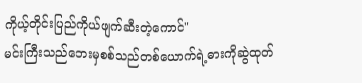ကိုယ့်တိုင်းပြည်ကိုယ်ဖျက်ဆီးတဲ့ကောင်"
မင်းကြီးသည်ဘေးမှစစ်သည်တစ်ယောက်ရဲ့ဓားကိုဆွဲထုတ်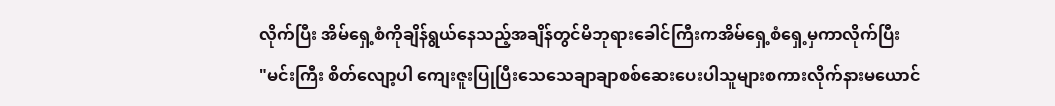လိုက်ပြီး အိမ်ရှေ့စံကိုချိန်ရွယ်နေသည့်အချိန်တွင်မိဘုရားခေါင်ကြီးကအိမ်ရှေ့စံရှေ့မှကာလိုက်ပြီး
"မင်းကြီး စိတ်လျော့ပါ ကျေးဇူးပြုပြီးသေသေချာချာစစ်ဆေးပေးပါသူများစကားလိုက်နားမယောင်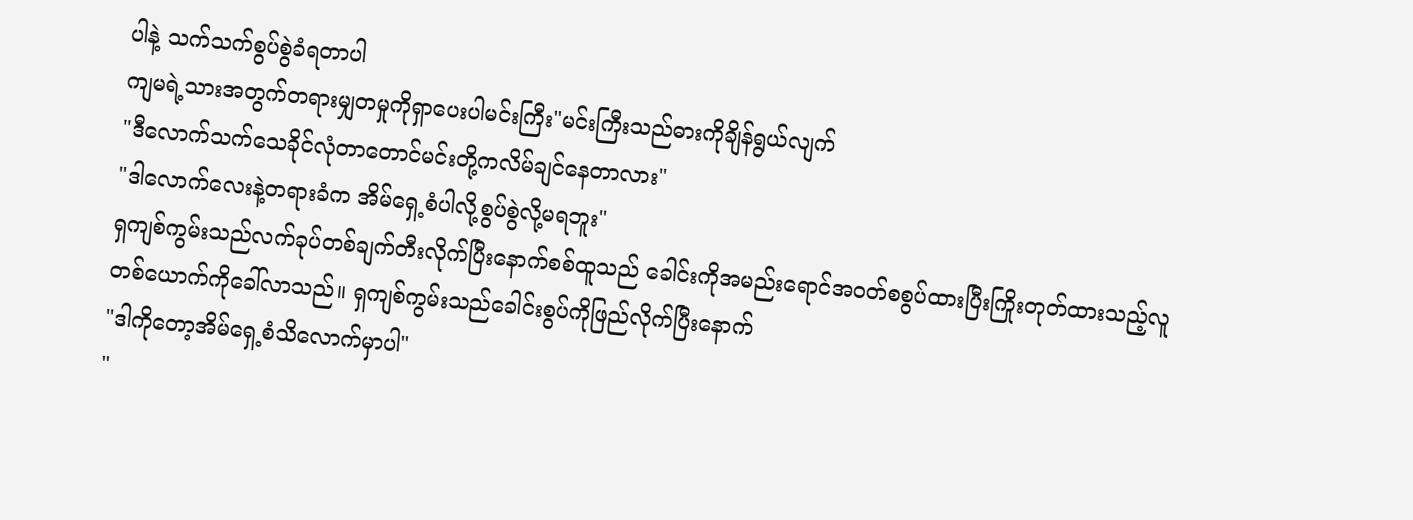ပါနဲ့ သက်သက်စွပ်စွဲခံရတာပါ
ကျမရဲ့သားအတွက်တရားမျှတမှုကိုရှာပေးပါမင်းကြီး"မင်းကြီးသည်ဓားကိုချိန်ရွယ်လျက်
"ဒီလောက်သက်သေခိုင်လုံတာတောင်မင်းတို့ကလိမ်ချင်နေတာလား"
"ဒါလောက်လေးနဲ့တရားခံက အိမ်ရှေ့စံပါလို့စွပ်စွဲလို့မရဘူး"
ရှကျစ်ကွမ်းသည်လက်ခုပ်တစ်ချက်တီးလိုက်ပြီးနောက်စစ်ထူသည် ခေါင်းကိုအမည်းရောင်အဝတ်စစွပ်ထားပြီးကြိုးတုတ်ထားသည့်လူတစ်ယောက်ကိုခေါ်လာသည်။ ရှကျစ်ကွမ်းသည်ခေါင်းစွပ်ကိုဖြည်လိုက်ပြီးနောက်
"ဒါကိုတော့အိမ်ရှေ့စံသိလောက်မှာပါ"
"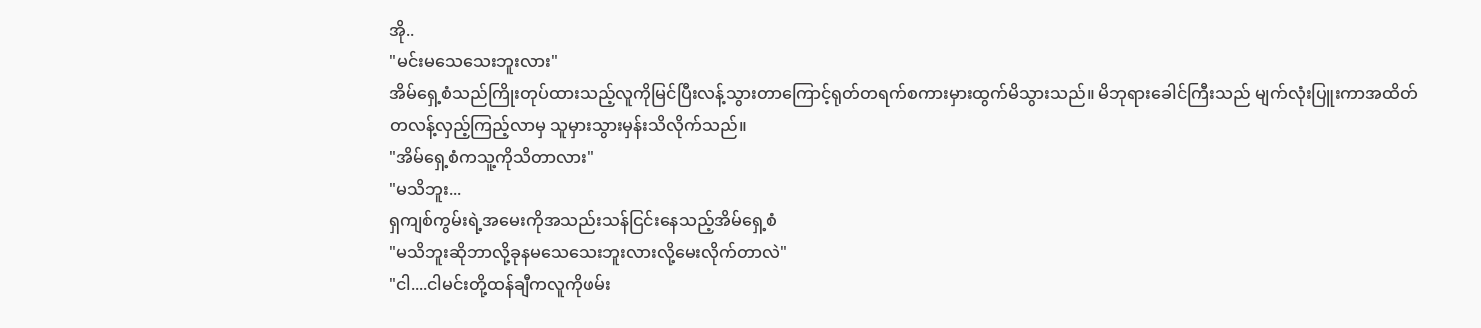အို..
"မင်းမသေသေးဘူးလား"
အိမ်ရှေ့စံသည်ကြိုးတုပ်ထားသည့်လူကိုမြင်ပြီးလန့်သွားတာကြောင့်ရုတ်တရက်စကားမှားထွက်မိသွားသည်။ မိဘုရားခေါင်ကြီးသည် မျက်လုံးပြူးကာအထိတ်တလန့်လှည့်ကြည့်လာမှ သူမှားသွားမှန်းသိလိုက်သည်။
"အိမ်ရှေ့စံကသူ့ကိုသိတာလား"
"မသိဘူး...
ရှကျစ်ကွမ်းရဲ့အမေးကိုအသည်းသန်ငြင်းနေသည့်အိမ်ရှေ့စံ
"မသိဘူးဆိုဘာလို့ခုနမသေသေးဘူးလားလို့မေးလိုက်တာလဲ"
"ငါ....ငါမင်းတို့ထန်ချီကလူကိုဖမ်း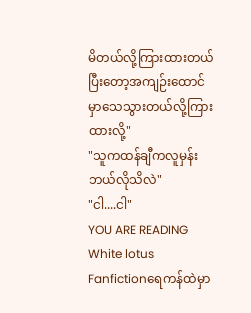မိတယ်လို့ကြားထားတယ် ပြီးတော့အကျဉ်းထောင်မှာသေသွားတယ်လို့ကြားထားလို့"
"သူကထန်ချီကလူမှန်းဘယ်လိုသိလဲ"
"ငါ....ငါ"
YOU ARE READING
White lotus
Fanfictionရေကန်ထဲမှာ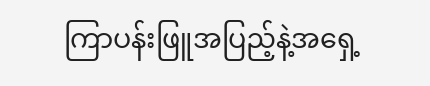ကြာပန်းဖြူအပြည့်နဲ့အရှေ့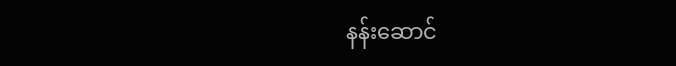နန်းဆောင်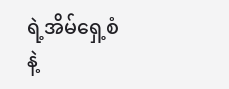ရဲ့အိမ်ရှေ့စံနဲ့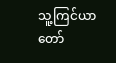သူ့ကြင်ယာတော်